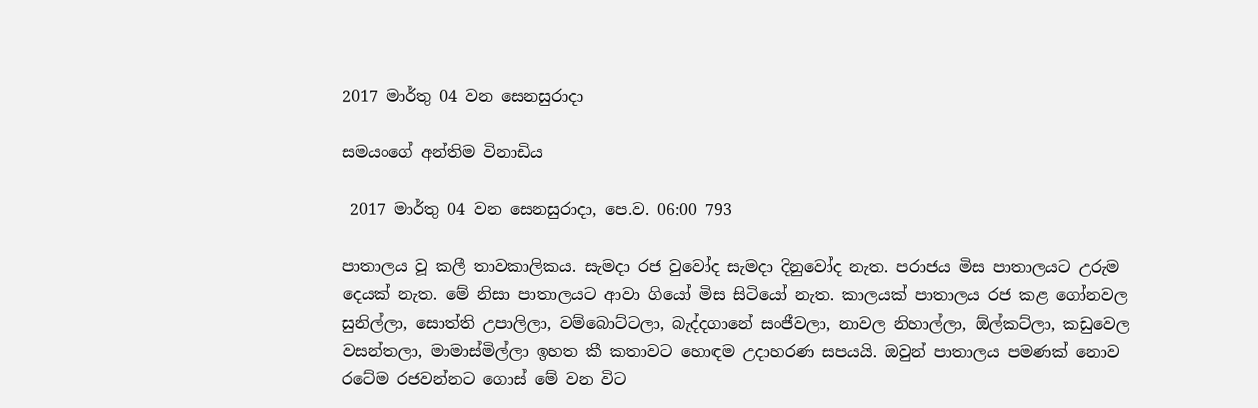2017 මාර්තු 04 වන සෙනසුරාදා

සමයංගේ අන්තිම විනාඩිය

 2017 මාර්තු 04 වන සෙනසුරාදා, පෙ.ව. 06:00 793

පාතාලය වූ කලී තාවකාලිකය. සැමදා රජ වුවෝද සැමදා දිනුවෝද නැත. පරාජය මිස පාතාලයට උරුම දෙයක් නැත. මේ නිසා පාතාලයට ආවා ගියෝ මිස සිටියෝ නැත. කාලයක් පාතාලය රජ කළ ගෝනවල සුනිල්ලා, සොත්ති උපාලිලා, වම්බොට්ටලා, බැද්දගානේ සංජීවලා, නාවල නිහාල්ලා, ඕල්කට්ලා, කඩුවෙල වසන්තලා, මාමාස්මිල්ලා ඉහත කී කතාවට හොඳම උදාහරණ සපයයි. ඔවුන් පාතාලය පමණක් නොව රටේම රජවන්නට ගොස් මේ වන විට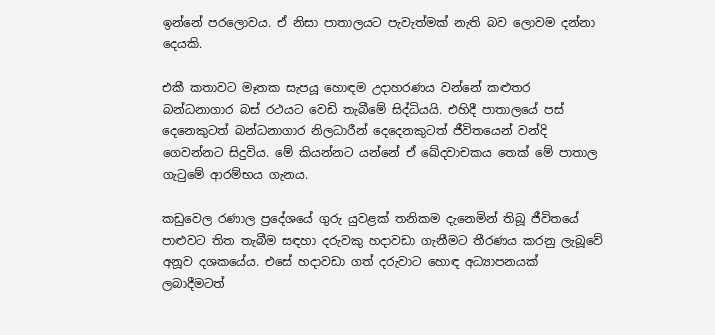ඉන්නේ පරලොවය. ඒ නිසා පාතාලයට පැවැත්මක් නැති බව ලොවම දන්නා දෙයකි.

එකී කතාවට මෑතක සැපයූ හොඳම උදාහරණය වන්නේ කළුතර බන්ධනාගාර බස් රථයට වෙඩි තැබීමේ සිද්ධියයි. එහිදී පාතාලයේ පස් දෙනෙකුටත් බන්ධනාගාර නිලධාරීන් දෙදෙනකුටත් ජීවිතයෙන් වන්දි ගෙවන්නට සිදුවිය. මේ කියන්නට යන්නේ ඒ ඛේදවාචකය තෙක් මේ පාතාල ගැටුමේ ආරම්භය ගැනය.

කඩුවෙල රණාල ප්‍රදේශයේ ගුරු යුවළක් තනිකම දැනෙමින් තිබූ ජීවිතයේ පාළුවට තිත තැබීම සඳහා දරුවකු හදාවඩා ගැනීමට තීරණය කරනු ලැබූවේ අනූව දශකයේය. එසේ හදාවඩා ගත් දරුවාට හොඳ අධ්‍යාපනයක් ලබාදීමටත්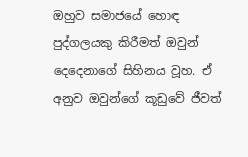ඔහුව සමාජයේ හොඳ පුද්ගලයකු කිරීමත් ඔවුන් දෙදෙනාගේ සිහිනය වූහ. ඒ අනුව ඔවුන්ගේ කූඩුවේ ජීවත්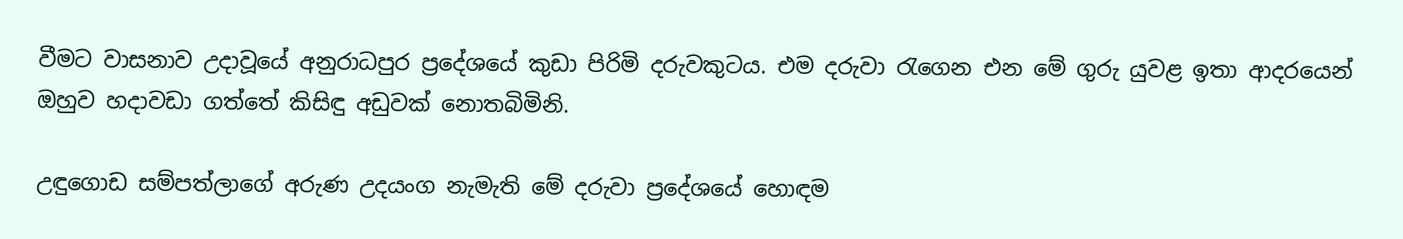වීමට වාසනාව උදාවූයේ අනුරාධපුර ප්‍රදේශයේ කුඩා පිරිමි දරුවකුටය. එම දරුවා රැගෙන එන මේ ගුරු යුවළ ඉතා ආදරයෙන් ඔහුව හදාවඩා ගත්තේ කිසිඳු අඩුවක් නොතබිමිනි.

උඳුගොඩ සම්පත්ලාගේ අරුණ උදයංග නැමැති මේ දරුවා ප්‍රදේශයේ හොඳම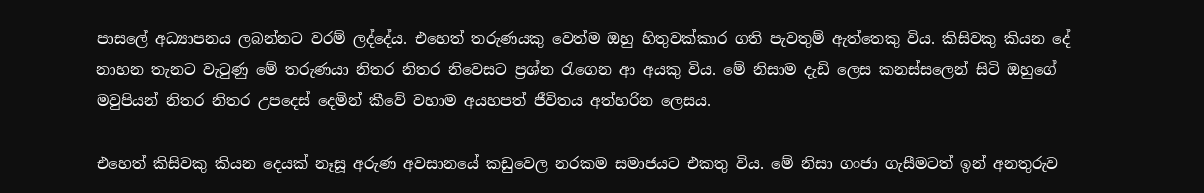පාසලේ අධ්‍යාපනය ලබන්නට වරම් ලද්දේය. එහෙත් තරුණයකු වෙත්ම ඔහු හිතුවක්කාර ගති පැවතුම් ඇත්තෙකු විය. කිසිවකු කියන දේ නාහන තැනට වැටුණු මේ තරුණයා නිතර නිතර නිවෙසට ප්‍රශ්න රැගෙන ආ අයකු විය. මේ නිසාම දැඩි ලෙස කනස්සලෙන් සිටි ඔහුගේ මවුපියන් නිතර නිතර උපදෙස් දෙමින් කීවේ වහාම අයහපත් ජීවිතය අත්හරින ලෙසය.

එහෙත් කිසිවකු කියන දෙයක් නෑසූ අරුණ අවසානයේ කඩුවෙල නරකම සමාජයට එකතු විය. මේ නිසා ගංජා ගැසීමටත් ඉන් අනතුරුව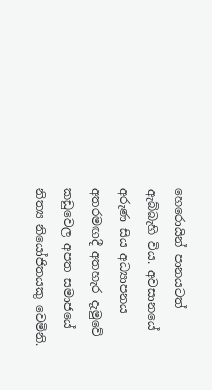හෙරොයින් පානයටත් ඇබ්බැහි විය. අවසානයේ අරුණ සිය අධ්‍යාපනය අතරමඟදී අතහැර දැමුවේ කඩුවෙල අපත සමාජයේ නිත්‍ය නියෝජිතයකු වෙමිනි.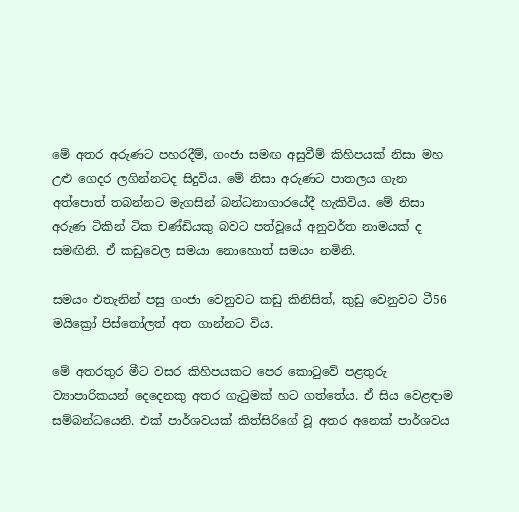මේ අතර අරුණට පහරදීම්, ගංජා සමඟ අසුවීම් කිහිපයක් නිසා මහ උළු ගෙදර ලගින්නටද සිදුවිය. මේ නිසා අරුණට පාතලය ගැන අත්පොත් තබන්නට මැගසින් බන්ධනාගාරයේදී හැකිවිය. මේ නිසා අරුණ ටිකින් ටික චණ්ඩියකු බවට පත්වූයේ අනුවර්ත නාමයක් ද සමඟිනි. ඒ කඩුවෙල සමයා නොහොත් සමයං නමිනි.

සමයං එතැනින් පසු ගංජා වෙනුවට කඩු කිනිසිත්, කුඩු වෙනුවට ටී56 මයික්‍රෝ පිස්තෝලත් අත ගාන්නට විය.

මේ අතරතුර මීට වසර කිහිපයකට පෙර කොටුවේ පළතුරු ව්‍යාපාරිකයන් දෙදෙනකු අතර ගැටුමක් හට ගත්තේය. ඒ සිය වෙළඳාම සම්බන්ධයෙනි. එක් පාර්ශවයක් කිත්සිරිගේ වූ අතර අනෙක් පාර්ශවය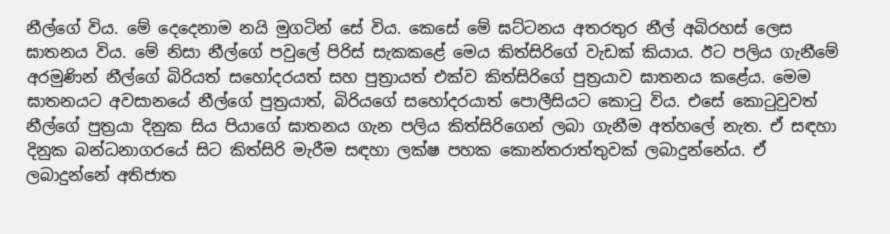නීල්ගේ විය. මේ දෙදෙනාම නයි මුගටින් සේ විය. කෙසේ මේ ඝට්ටනය අතරතුර නීල් අබිරහස් ලෙස ඝාතනය විය. මේ නිසා නීල්ගේ පවුලේ පිරිස් සැකකළේ මෙය කිත්සිරිගේ වැඩක් කියාය. ඊට පලිය ගැනීමේ අරමුණින් නීල්ගේ බිරියත් සහෝදරයත් සහ පුත්‍රායත් එක්ව කිත්සිරිගේ පුත්‍රයාව ඝාතනය කළේය. මෙම ඝාතනයට අවසානයේ නීල්ගේ පුත්‍රයාත්, බිරියගේ සහෝදරයාත් පොලීසියට කොටු විය. එසේ කොටුවුවත් නීල්ගේ පුත්‍රයා දිනුක සිය පියාගේ ඝාතනය ගැන පලිය කිත්සිරිගෙන් ලබා ගැනීම අත්හලේ නැත. ඒ සඳහා දිනුක බන්ධනාගරයේ සිට කිත්සිරි මැරීම සඳහා ලක්ෂ පහක කොන්තරාත්තුවක් ලබාදුන්නේය. ඒ ලබාදුන්නේ අතිජාත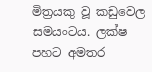මිත්‍රයකු වූ කඩුවෙල සමයංටය. ලක්ෂ පහට අමතර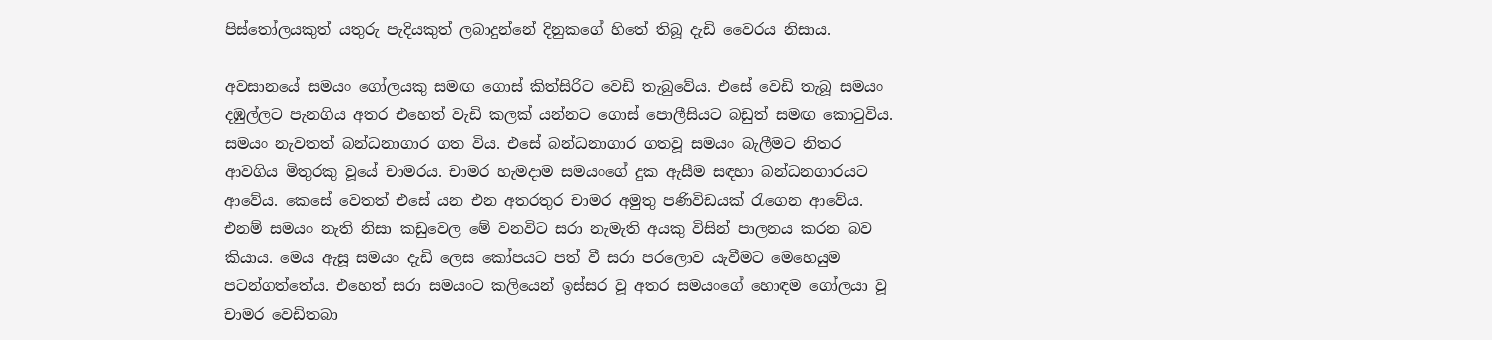පිස්තෝලයකුත් යතුරු පැදියකුත් ලබාදුන්නේ දිනුකගේ හිතේ තිබූ දැඩි වෛරය නිසාය.

අවසානයේ සමයං ගෝලයකු සමඟ ගොස් කිත්සිරිට වෙඩි තැබුවේය. එසේ වෙඩි තැබූ සමයං දඹුල්ලට පැනගිය අතර එහෙත් වැඩි කලක් යන්නට ගොස් පොලීසියට බඩුත් සමඟ කොටුවිය. සමයං නැවතත් බන්ධනාගාර ගත විය. එසේ බන්ධනාගාර ගතවූ සමයං බැලීමට නිතර ආවගිය මිතුරකු වූයේ චාමරය. චාමර හැමදාම සමයංගේ දුක ඇසීම සඳහා බන්ධනගාරයට ආවේය. කෙසේ වෙතත් එසේ යන එන අතරතුර චාමර අමුතු පණිවිඩයක් රැගෙන ආවේය. එනම් සමයං නැති නිසා කඩුවෙල මේ වනවිට සරා නැමැති අයකු විසින් පාලනය කරන බව කියාය. මෙය ඇසූ සමයං දැඩි ලෙස කෝපයට පත් වී සරා පරලොව යැවීමට මෙහෙයුම පටන්ගත්තේය. එහෙත් සරා සමයංට කලියෙන් ඉස්සර වූ අතර සමයංගේ හොඳම ගෝලයා වූ චාමර වෙඩිතබා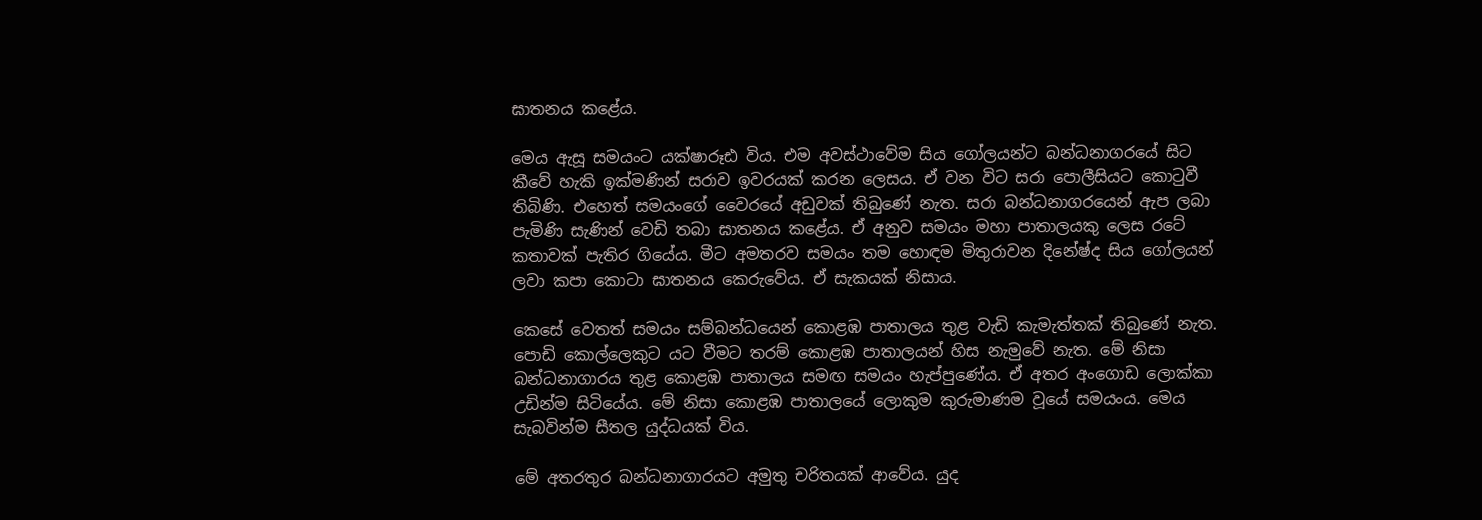ඝාතනය කළේය.

මෙය ඇසූ සමයංට යක්ෂාරූඪ විය. එම අවස්ථාවේම සිය ගෝලයන්ට බන්ධනාගරයේ සිට කීවේ හැකි ඉක්මණින් සරාව ඉවරයක් කරන ලෙසය. ඒ වන විට සරා පොලීසියට කොටුවී තිබිණි. එහෙත් සමයංගේ වෛරයේ අඩුවක් තිබුණේ නැත. සරා බන්ධනාගරයෙන් ඇප ලබා පැමිණි සැණින් වෙඩි තබා ඝාතනය කළේය. ඒ අනුව සමයං මහා පාතාලයකු ලෙස රටේ කතාවක් පැතිර ගියේය. මීට අමතරව සමයං තම හොඳම මිතුරාවන දිනේෂ්ද සිය ගෝලයන් ලවා කපා කොටා ඝාතනය කෙරුවේය. ඒ සැකයක් නිසාය.

කෙසේ වෙතත් සමයං සම්බන්ධයෙන් කොළඹ පාතාලය තුළ වැඩි කැමැත්තක් තිබුණේ නැත. පොඩි කොල්ලෙකුට යට වීමට තරම් කොළඹ පාතාලයන් හිස නැමුවේ නැත. මේ නිසා බන්ධනාගාරය තුළ කොළඹ පාතාලය සමඟ සමයං හැප්පුණේය. ඒ අතර අංගොඩ ලොක්කා උඩින්ම සිටියේය. මේ නිසා කොළඹ පාතාලයේ ලොකුම කුරුමාණම වූයේ සමයංය. මෙය සැබවින්ම සීතල යුද්ධයක් විය.

මේ අතරතුර බන්ධනාගාරයට අමුතු චරිතයක් ආවේය. යුද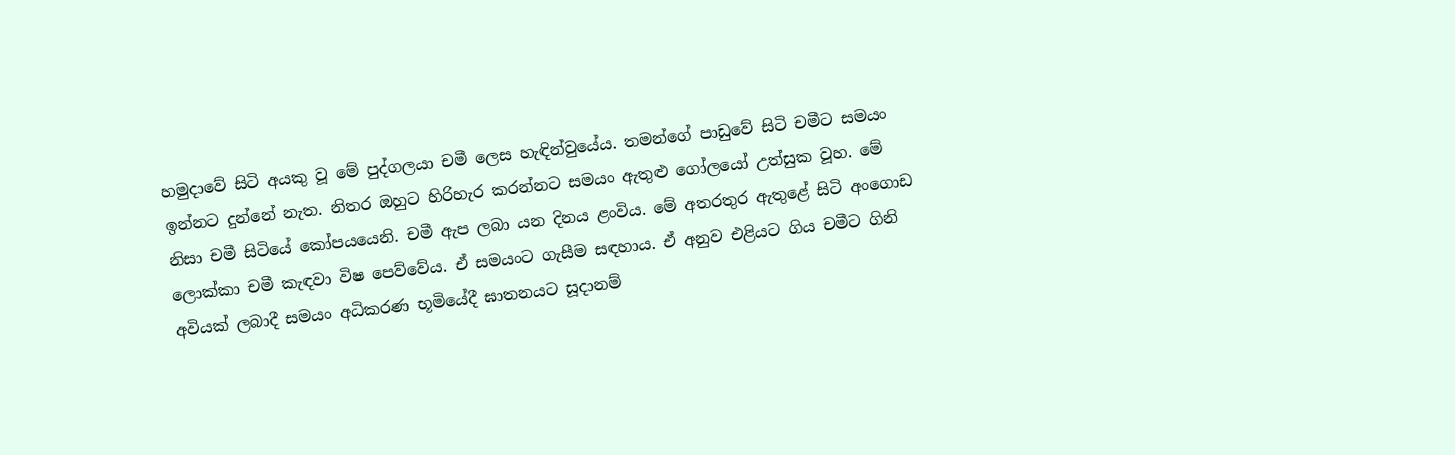හමුදාවේ සිටි අයකු වූ මේ පුද්ගලයා චමී ලෙස හැඳින්වුයේය. තමන්ගේ පාඩුවේ සිටි චමීට සමයං ඉන්නට දුන්නේ නැත. නිතර ඔහුට හිරිහැර කරන්නට සමයං ඇතුළු ගෝලයෝ උත්සුක වූහ. මේ නිසා චමී සිටියේ කෝපයයෙනි. චමී ඇප ලබා යන දිනය ළංවිය. මේ අතරතුර ඇතුළේ සිටි අංගොඩ ලොක්කා චමී කැඳවා විෂ පෙව්වේය. ඒ සමයංට ගැසීම සඳහාය. ඒ අනුව එළියට ගිය චමීට ගිනි අවියක් ලබාදී සමයං අධිකරණ භූමියේදී ඝාතනයට සූදානම්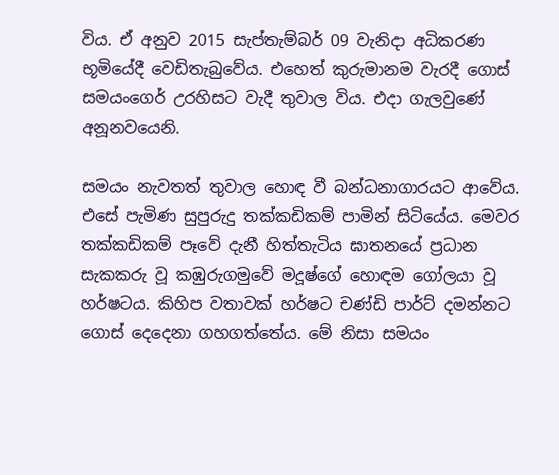විය. ඒ අනුව 2015 සැප්තැම්බර් 09 වැනිදා අධිකරණ භූමියේදී වෙඩිතැබුවේය. එහෙත් කුරුමානම වැරදී ගොස් සමයංගෙර් උරහිසට වැදී තුවාල විය. එදා ගැලවුණේ අනූනවයෙනි.

සමයං නැවතත් තුවාල හොඳ වී බන්ධනාගාරයට ආවේය. එසේ පැමිණ සුපුරුදු තක්කඩිකම් පාමින් සිටියේය. මෙවර තක්කඩිකම් පෑවේ දැනී හිත්තැටිය ඝාතනයේ ප්‍රධාන සැකකරු වූ කඹුරුගමුවේ මදූෂ්ගේ හොඳම ගෝලයා වූ හර්ෂටය. කිහිප වතාවක් හර්ෂට චණ්ඩි පාර්ට් දමන්නට ගොස් දෙදෙනා ගහගත්තේය. මේ නිසා සමයං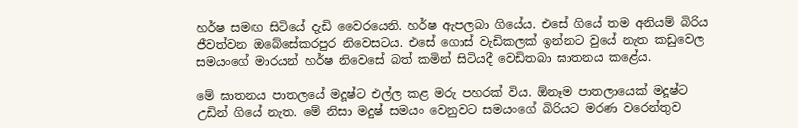හර්ෂ සමඟ සිටියේ දැඩි වෛරයෙනි. හර්ෂ ඇපලබා ගියේය. එසේ ගියේ තම අනියම් බිරිය ජීවත්වන ඔබේසේකරපුර නිවෙසටය. එසේ ගොස් වැඩිකලක් ඉන්නට වුයේ නැත කඩුවෙල සමයංගේ මාරයන් හර්ෂ නිවෙසේ බත් කමින් සිටියදී වෙඩිතබා ඝාතනය කළේය.

මේ ඝාතනය පාතලයේ මදූෂ්ට එල්ල කළ මරු පහරක් විය. ඕනෑම පාතලායෙක් මදූෂ්ට උඩින් ගියේ නැත. මේ නිසා මදුෂ් සමයං වෙනුවට සමයංගේ බිරියට මරණ වරෙන්තුව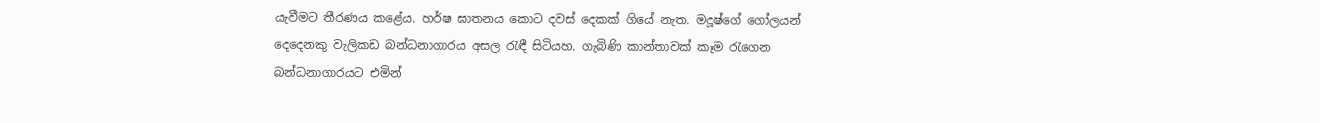යැවීමට තීරණය කළේය. හර්ෂ ඝාතනය කොට දවස් දෙකක් ගියේ නැත. මදූෂ්ගේ ගෝලයන් දෙදෙනකු වැලිකඩ බන්ධනාගාරය අසල රැඳී සිටියහ. ගැබිණි කාන්තාවක් කෑම රැගෙන බන්ධනාගාරයට එමින්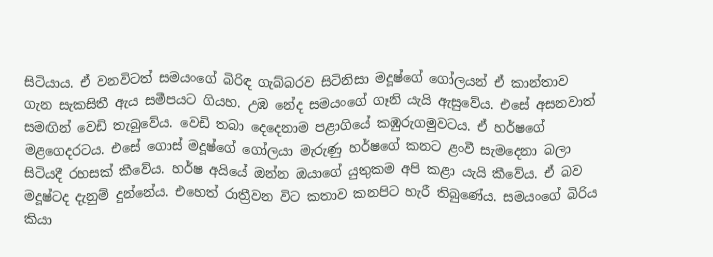සිටියාය. ඒ වනවිටත් සමයංගේ බිරිඳ ගැබ්බරව සිටිනිසා මදූෂ්ගේ ගෝලයන් ඒ කාන්තාව ගැන සැකසිතී ඇය සමීපයට ගියහ. උඹ නේද සමයංගේ ගෑනි යැයි ඇසුවේය. එසේ අසනවාත් සමඟින් වෙඩි තැබුවේය. වෙඩි තබා දෙදෙනාම පළාගියේ කඹුරුගමුවටය. ඒ හර්ෂගේ මළගෙදරටය. එසේ ගොස් මදූෂ්ගේ ගෝලයා මැරුණු හර්ෂගේ කනට ළංවී සැමදෙනා බලා සිටියදී රහසක් කීවේය. හර්ෂ අයියේ ඔන්න ඔයාගේ යුතුකම අපි කළා යැයි කීවේය. ඒ බව මදූෂ්ටද දැනුම් දුන්නේය. එහෙත් රාත්‍රීවන විට කතාව කනපිට හැරී තිබුණේය. සමයංගේ බිරිය කියා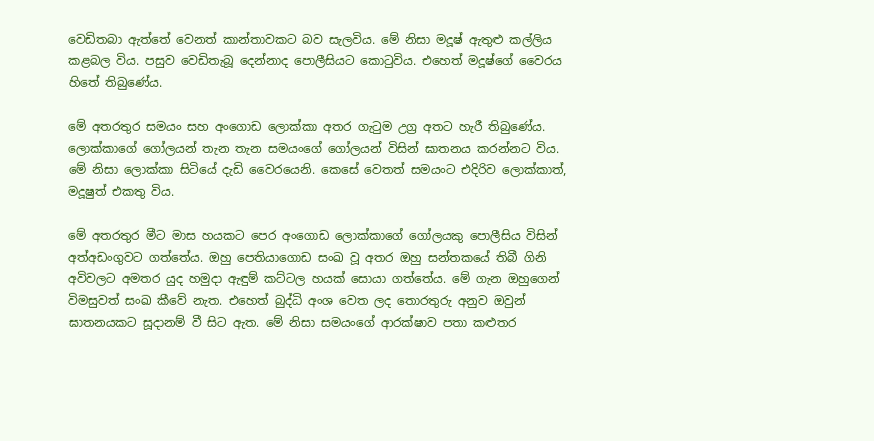වෙඩිතබා ඇත්තේ වෙනත් කාන්තාවකට බව සැලවිය. මේ නිසා මදූෂ් ඇතුළු කල්ලිය කළබල විය. පසුව වෙඩිතැබූ දෙන්නාද පොලීසියට කොටුවිය. එහෙත් මදූෂ්ගේ වෛරය හිතේ තිබුණේය.

මේ අතරතුර සමයං සහ අංගොඩ ලොක්කා අතර ගැටුම උග්‍ර අතට හැරී තිබුණේය. ලොක්කාගේ ගෝලයන් තැන තැන සමයංගේ ගෝලයන් විසින් ඝාතනය කරන්නට විය. මේ නිසා ලොක්කා සිටියේ දැඩි වෛරයෙනි. කෙසේ වෙතත් සමයංට එදිරිව ලොක්කාත්, මදූෂුත් එකතු විය.

මේ අතරතුර මීට මාස හයකට පෙර අංගොඩ ලොක්කාගේ ගෝලයකු පොලීසිය විසින් අත්අඩංගුවට ගත්තේය. ඔහු පෙතියාගොඩ සංඛ වූ අතර ඔහු සන්තකයේ තිබී ගිනි අවිවලට අමතර යුද හමුදා ඇඳුම් කට්ටල හයක් සොයා ගත්තේය. මේ ගැන ඔහුගෙන් විමසුවත් සංඛ කීවේ නැත. එහෙත් බුද්ධි අංශ වෙත ලද තොරතුරු අනුව ඔවුන් ඝාතනයකට සූදානම් වී සිට ඇත. මේ නිසා සමයංගේ ආරක්ෂාව පතා කළුතර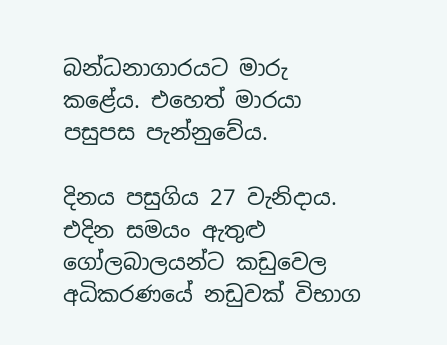බන්ධනාගාරයට මාරු කළේය. එහෙත් මාරයා පසුපස පැන්නුවේය.

දිනය පසුගිය 27 වැනිදාය. එදින සමයං ඇතුළු ගෝලබාලයන්ට කඩුවෙල අධිකරණයේ නඩුවක් විභාග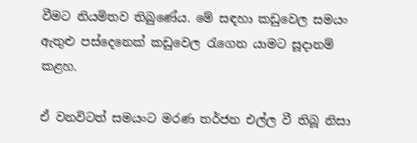වීමට නියමිතව තිබුණේය. මේ සඳහා කඩුවෙල සමයං ඇතුළු පස්දෙනෙක් කඩුවෙල රැගෙන යාමට සූදානම් කළහ.

ඒ වනවිටත් සමයංට මරණ තර්ජන එල්ල වී තිබූ නිසා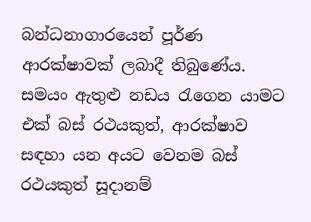බන්ධනාගාරයෙන් පූර්ණ ආරක්ෂාවක් ලබාදී තිබුණේය. සමයං ඇතුළු නඩය රැගෙන යාමට එක් බස්‍ රථයකුත්, ආරක්ෂාව සඳහා යන අයට වෙනම බස් රථයකුත් සූදානම්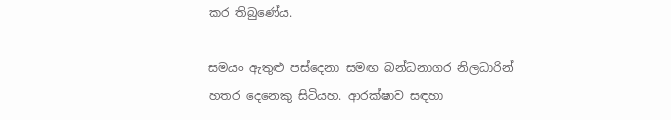කර තිබුණේය.

සමයං ඇතුළු පස්දෙනා සමඟ බන්ධනාගර නිලධාරින් හතර දෙනෙකු සිටියහ. ආරක්ෂාව සඳහා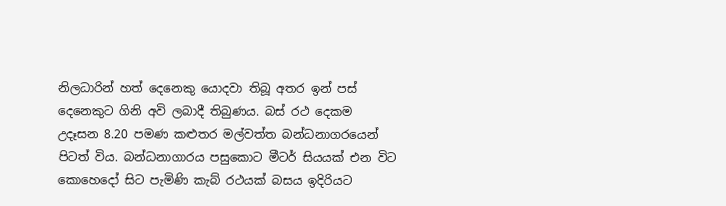නිලධාරින් හත් දෙනෙකු යොදවා තිබූ අතර ඉන් පස් දෙනෙකුට ගිනි අවි ලබාදී තිබුණය. බස් රථ දෙකම උදෑසන 8.20 පමණ කළුතර මල්වත්ත බන්ධනාගරයෙන් පිටත් විය. බන්ධනාගාරය පසුකොට මීටර් සියයක් එන විට කොහෙදෝ සිට පැමිණි කැබ් රථයක් බසය ඉදිරියට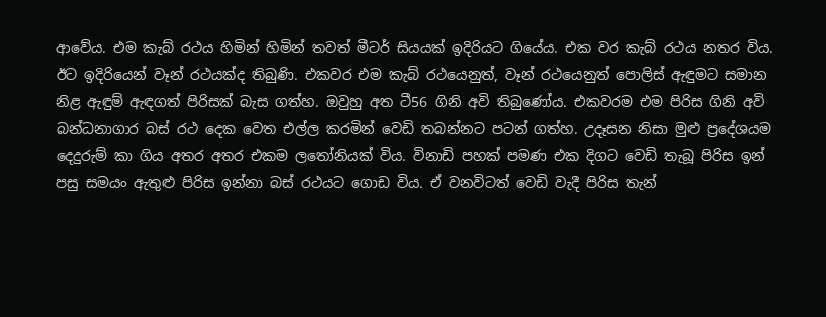ආවේය. එම කැබ් රථය හිමින් හිමින් තවත් මීටර් සියයක් ඉදිරියට ගියේය. එක වර කැබ් රථය නතර විය. ඊට ඉදිරියෙන් වෑන් රථයක්ද තිබුණි. එකවර එම කැබ් රථයෙනුත්, වෑන් රථයෙනුත් පොලිස් ඇඳුමට සමාන නිළ ඇඳුම් ඇඳගත් පිරිසක් බැස ගත්හ. ඔවුහු අත ටී56 ගිනි අවි තිබුණෝය. එකවරම එම පිරිස ගිනි අවි බන්ධනාගාර බස් රථ දෙක වෙත එල්ල කරමින් වෙඩි තබන්නට පටන් ගත්හ. උදෑසන නිසා මුළු ප්‍රදේශයම දෙදුරුම් කා ගිය අතර අතර එකම ලතෝනියක් විය. විනාඩි පහක් පමණ එක දිගට වෙඩි තැබූ පිරිස ඉන් පසු සමයං ඇතුළු පිරිස ඉන්නා බස් රථයට ගොඩ විය. ඒ වනවිටත් වෙඩි වැදී පිරිස තැන්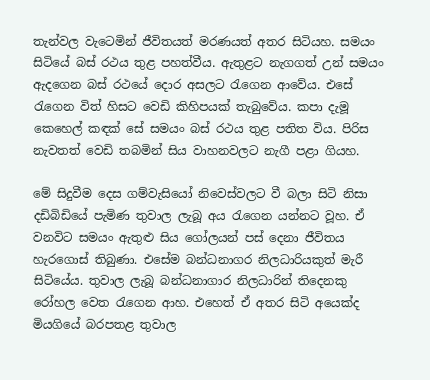තැන්වල වැටෙමින් ජීවිතයත් මරණයත් අතර සිටියහ. සමයං සිටියේ බස් රථය තුළ පහත්වීය. ඇතුළට නැගගත් උන් සමයං ඇදගෙන බස් රථයේ දොර අසලට රැගෙන ආවේය. එසේ රැගෙන විත් හිසට වෙඩි කිහිපයක් තැබුවේය. කපා දැමූ කෙහෙල් කඳක් සේ සමයං බස් රථය තුළ පතිත විය. පිරිස නැවතත් වෙඩි තබමින් සිය වාහනවලට නැගී පළා ගියහ.

මේ සිදුවීම දෙස ගම්වැසියෝ නිවෙස්වලට වී බලා සිටි නිසා දඩිබිඩියේ පැමිණ තුවාල ලැබූ අය රැගෙන යන්නට වූහ. ඒ වනවිට සමයං ඇතුළු සිය ගෝලයන් පස් දෙනා ජීවිතය හැරගොස් තිබුණා. එසේම බන්ධනාගර නිලධාරියකුත් මැරී සිටියේය. තුවාල ලැබූ බන්ධනාගාර නිලධාරින් තිදෙනකු රෝහල වෙත රැගෙන ආහ. එහෙත් ඒ අතර සිටි අයෙක්ද මියගියේ බරපතළ තුවාල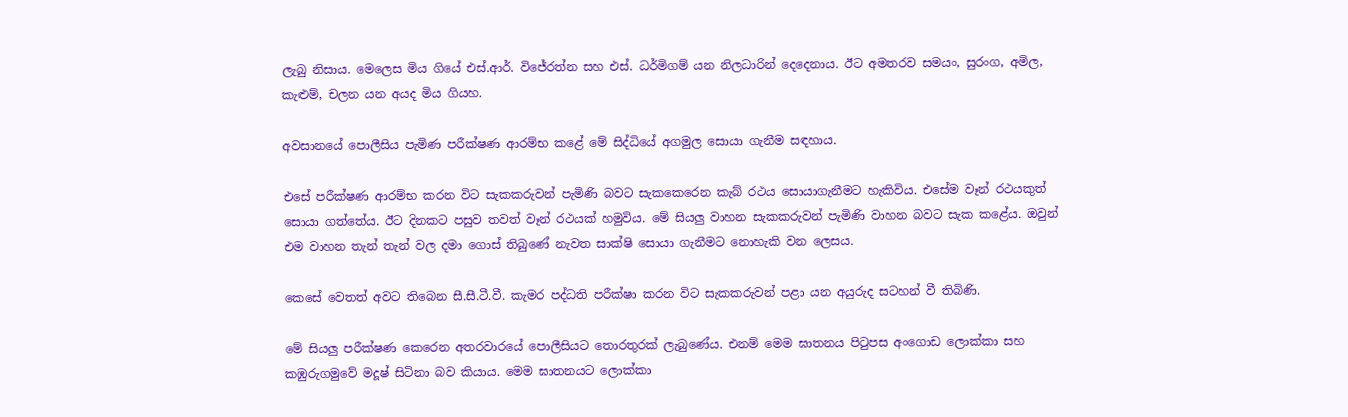ලැබු නිසාය. මෙලෙස මිය ගියේ එස්.ආර්. විජේරත්න සහ එස්. ධර්මිගම් යන නිලධාරින් දෙදෙනාය. ඊට අමතරව සමයං, සුරංග, අමිල, කැළුම්, චලන යන අයද මිය ගියහ.

අවසානයේ පොලීසිය පැමිණ පරීක්ෂණ ආරම්භ කළේ මේ සිද්ධියේ අගමුල සොයා ගැනීම සඳහාය.

එසේ පරීක්ෂණ ආරම්භ කරන විට සැකකරුවන් පැමිණි බවට සැකකෙරෙන කැබ් රථය සොයාගැනීමට හැකිවිය. එසේම වෑන් රථයකුත් සොයා ගත්තේය. ඊට දිනකට පසුව තවත් වෑන් රථයක් හමුවිය. මේ සියලු වාහන සැකකරුවන් පැමිණි වාහන බවට සැක කළේය. ඔවුන් එම වාහන තැන් තැන් වල දමා ගොස් තිබුණේ නැවත සාක්ෂි සොයා ගැනීමට නොහැකි වන ලෙසය.

කෙසේ වෙතත් අවට තිබෙන සී.සී.ටී.වී. කැමර පද්ධති පරීක්ෂා කරන විට සැකකරුවන් පළා යන අයුරුද සටහන් වී තිබිණි.

මේ සියලු පරීක්ෂණ කෙරෙන අතරවාරයේ පොලීසියට තොරතුරක් ලැබුණේය. එනම් මෙම ඝාතනය පිටුපස අංගොඩ ලොක්කා සහ කඹුරුගමුවේ මදූෂ් සිටිනා බව කියාය. මෙම ඝාතනයට ලොක්කා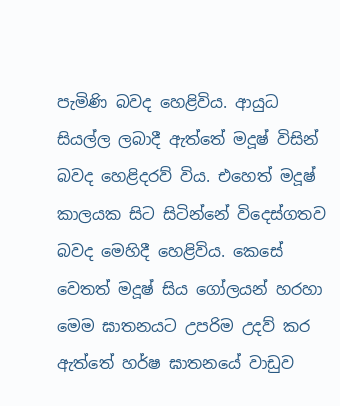පැමිණි බවද හෙළිවිය. ආයුධ සියල්ල ලබාදී ඇත්තේ මදූෂ් විසින් බවද හෙළිදරව් විය. එහෙත් මදූෂ් කාලයක සිට සිටින්නේ විදෙස්ගතව බවද මෙහිදී හෙළිවිය. කෙසේ වෙතත් මදූෂ් සිය ගෝලයන් හරහා මෙම ඝාතනයට උපරිම උදව් කර ඇත්තේ හර්ෂ ඝාතනයේ වාඩුව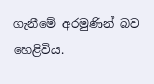ගැනීමේ අරමුණින් බව හෙළිවිය.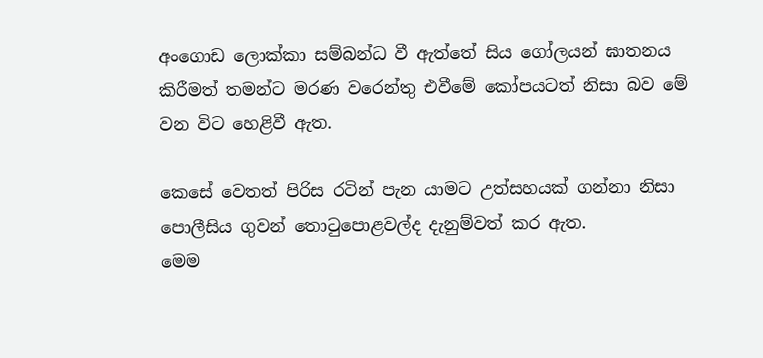අංගොඩ ලොක්කා සම්බන්ධ වී ඇත්තේ සිය ගෝලයන් ඝාතනය කිරීමත් තමන්ට මරණ වරෙන්තු එවීමේ කෝපයටත් නිසා බව මේ වන විට හෙළිවී ඇත.

කෙසේ වෙතත් පිරිස රටින් පැන යාමට උත්සහයක් ගන්නා නිසා පොලීසිය ගුවන් තොටුපොළවල්ද දැනුම්වත් කර ඇත.
මෙම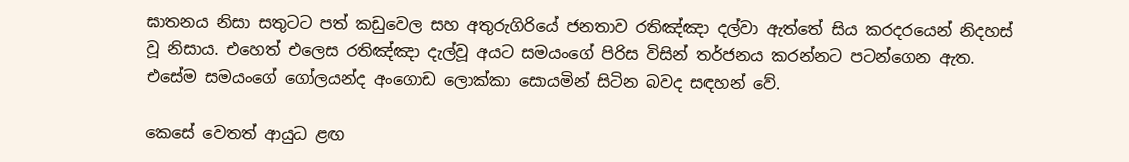ඝාතනය නිසා සතුටට පත් කඩුවෙල සහ අතුරුගිරියේ ජනතාව රතිඤ්ඤා දල්වා ඇත්තේ සිය කරදරයෙන් නිදහස් වූ නිසාය. එහෙත් එලෙස රතිඤ්ඤා දැල්වූ අයට සමයංගේ පිරිස විසින් තර්ජනය කරන්නට පටන්ගෙන ඇත. එසේම සමයංගේ ගෝලයන්ද අංගොඩ ලොක්කා සොයමින් සිටින බවද සඳහන් වේ.

කෙසේ වෙතත් ආයුධ ළඟ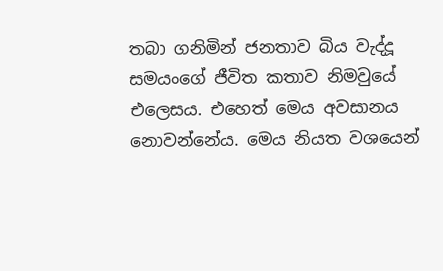තබා ගනිමින් ජනතාව බිය වැද්දූ සමයංගේ ජීවිත කතාව නිමවුයේ එලෙසය. එහෙත් මෙය අවසානය නොවන්නේය. මෙය නියත වශයෙන්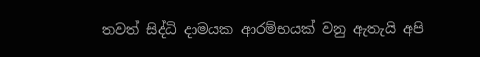තවත් සිද්ධි දාමයක ආරම්භයක් වනු ඇතැයි අපි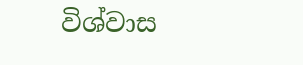විශ්වාස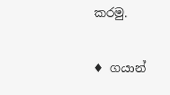කරමු.

♦ ගයාන්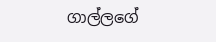ගාල්ලගේ